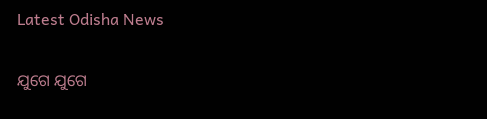Latest Odisha News

ଯୁଗେ ଯୁଗେ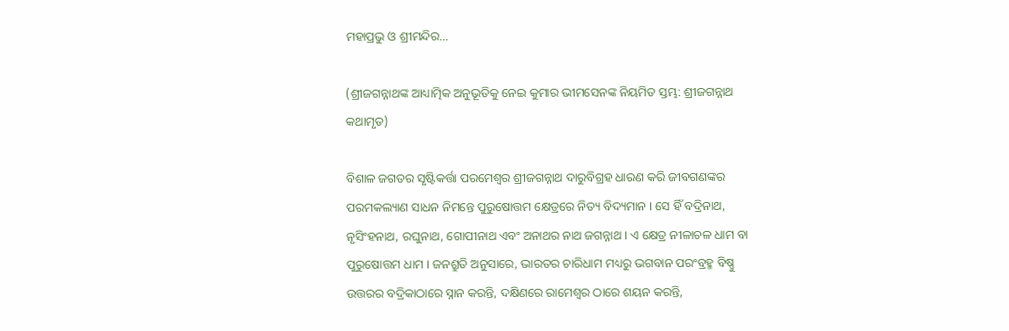ମହାପ୍ରଭୁ ଓ ଶ୍ରୀମନ୍ଦିର…

(ଶ୍ରୀଜଗନ୍ନାଥଙ୍କ ଆଧ୍ୟାତ୍ମିକ ଅନୁଭୂତିକୁ ନେଇ କୁମାର ଭୀମସେନଙ୍କ ନିୟମିତ ସ୍ତମ୍ଭ: ଶ୍ରୀଜଗନ୍ନାଥ କଥାମୃତ)

ବିଶାଳ ଜଗତର ସୃଷ୍ଟିକର୍ତ୍ତା ପରମେଶ୍ୱର ଶ୍ରୀଜଗନ୍ନାଥ ଦାରୁବିଗ୍ରହ ଧାରଣ କରି ଜୀବଗଣଙ୍କର ପରମକଲ୍ୟାଣ ସାଧନ ନିମନ୍ତେ ପୁରୁଷୋତ୍ତମ କ୍ଷେତ୍ରରେ ନିତ୍ୟ ବିଦ୍ୟମାନ । ସେ ହିଁ ବଦ୍ରିନାଥ, ନୃସିଂହନାଥ, ରଘୁନାଥ, ଗୋପୀନାଥ ଏବଂ ଅନାଥର ନାଥ ଜଗନ୍ନାଥ । ଏ କ୍ଷେତ୍ର ନୀଳାଚଳ ଧାମ ବା ପୁରୁଷୋତ୍ତମ ଧାମ । ଜନଶ୍ରୁତି ଅନୁସାରେ, ଭାରତର ଚାରିଧାମ ମଧ୍ୟରୁ ଭଗବାନ ପରଂବ୍ରହ୍ମ ବିଷ୍ଣୁ ଉତ୍ତରର ବଦ୍ରିକାଠାରେ ସ୍ନାନ କରନ୍ତି, ଦକ୍ଷିଣରେ ରାମେଶ୍ୱର ଠାରେ ଶୟନ କରନ୍ତି,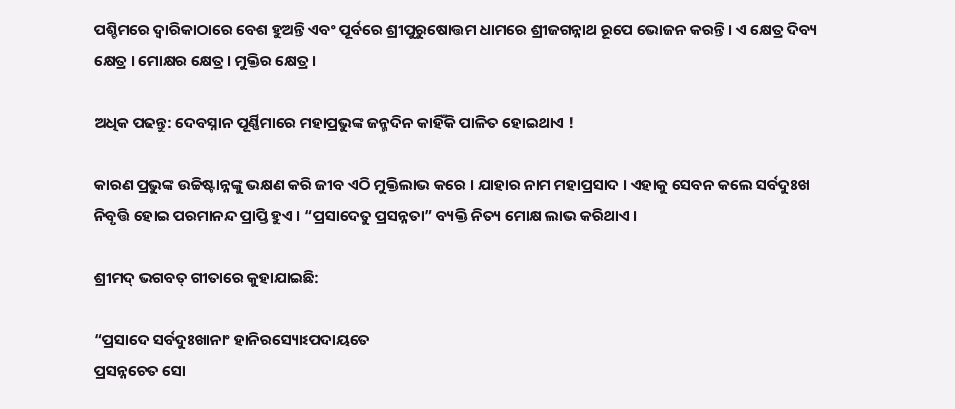ପଶ୍ଚିମରେ ଦ୍ୱାରିକାଠାରେ ବେଶ ହୁଅନ୍ତି ଏବଂ ପୂର୍ବରେ ଶ୍ରୀପୁରୁଷୋତ୍ତମ ଧାମରେ ଶ୍ରୀଜଗନ୍ନାଥ ରୂପେ ଭୋଜନ କରନ୍ତି । ଏ କ୍ଷେତ୍ର ଦିବ୍ୟ କ୍ଷେତ୍ର । ମୋକ୍ଷର କ୍ଷେତ୍ର । ମୁକ୍ତିର କ୍ଷେତ୍ର ।

ଅଧିକ ପଢନ୍ତୁ: ଦେବସ୍ନାନ ପୂର୍ଣ୍ଣିମାରେ ମହାପ୍ରଭୁଙ୍କ ଜନ୍ମଦିନ କାହିଁକି ପାଳିତ ହୋଇଥାଏ !

କାରଣ ପ୍ରଭୁଙ୍କ ଉଚ୍ଚିଷ୍ଟାନ୍ନଙ୍କୁ ଭକ୍ଷଣ କରି ଜୀବ ଏଠି ମୁକ୍ତିଲାଭ କରେ । ଯାହାର ନାମ ମହାପ୍ରସାଦ । ଏହାକୁ ସେବନ କଲେ ସର୍ବଦୁଃଖ ନିବୃତ୍ତି ହୋଇ ପରମାନନ୍ଦ ପ୍ରାପ୍ତି ହୁଏ । “ପ୍ରସାଦେତୁ ପ୍ରସନ୍ନତା” ବ୍ୟକ୍ତି ନିତ୍ୟ ମୋକ୍ଷ ଲାଭ କରିଥାଏ ।

ଶ୍ରୀମଦ୍ ଭଗବତ୍ ଗୀତାରେ କୁହାଯାଇଛି:

“ପ୍ରସାଦେ ସର୍ବଦୁଃଖାନାଂ ହାନିରସ୍ୟୋଽପଦାୟତେ
ପ୍ରସନ୍ନଚେତ ସୋ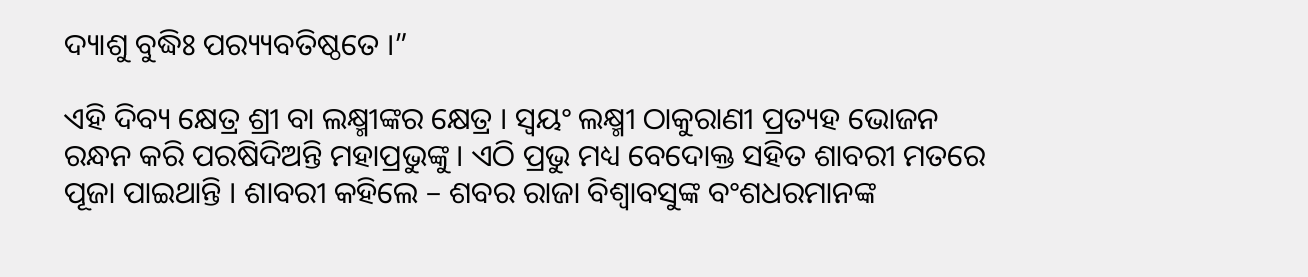ଦ୍ୟାଶୁ ବୁଦ୍ଧିଃ ପର‌୍ୟ୍ୟବତିଷ୍ଠତେ ।”

ଏହି ଦିବ୍ୟ କ୍ଷେତ୍ର ଶ୍ରୀ ବା ଲକ୍ଷ୍ମୀଙ୍କର କ୍ଷେତ୍ର । ସ୍ୱୟଂ ଲକ୍ଷ୍ମୀ ଠାକୁରାଣୀ ପ୍ରତ୍ୟହ ଭୋଜନ ରନ୍ଧନ କରି ପରଷିଦିଅନ୍ତି ମହାପ୍ରଭୁଙ୍କୁ । ଏଠି ପ୍ରଭୁ ମଧ୍ୟ ବେଦୋକ୍ତ ସହିତ ଶାବରୀ ମତରେ ପୂଜା ପାଇଥାନ୍ତି । ଶାବରୀ କହିଲେ – ଶବର ରାଜା ବିଶ୍ୱାବସୁଙ୍କ ବଂଶଧରମାନଙ୍କ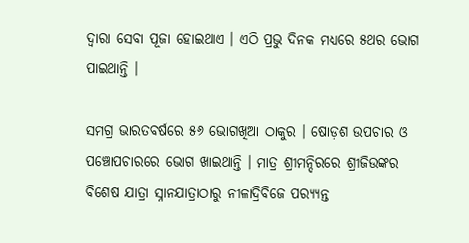ଦ୍ୱାରା ସେବା ପୂଜା ହୋଇଥାଏ । ଏଠି ପ୍ରଭୁ ଦିନକ ମଧ୍ୟରେ ୫ଥର ଭୋଗ ପାଇଥାନ୍ତି ।

ସମଗ୍ର ଭାରତବର୍ଷରେ ୫୬ ଭୋଗଖିଆ ଠାକୁର । ଷୋଡ଼ଶ ଉପଚାର ଓ ପଞ୍ଚୋପଚାରରେ ଭୋଗ ଖାଇଥାନ୍ତି । ମାତ୍ର ଶ୍ରୀମନ୍ଦିରରେ ଶ୍ରୀଜିଉଙ୍କର ବିଶେଷ ଯାତ୍ରା ସ୍ନାନଯାତ୍ରାଠାରୁ ନୀଳାଦ୍ରିବିଜେ ପର‌୍ୟ୍ୟନ୍ତ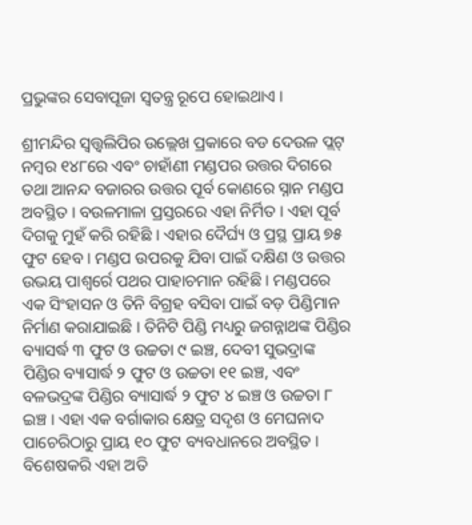ପ୍ରଭୁଙ୍କର ସେବାପୂଜା ସ୍ୱତନ୍ତ୍ର ରୂପେ ହୋଇଥାଏ ।

ଶ୍ରୀମନ୍ଦିର ସ୍ୱତ୍ତ୍ୱଲିପିର ଉଲ୍ଲେଖ ପ୍ରକାରେ ବଡ ଦେଉଳ ପ୍ଲଟ୍ ନମ୍ବର ୧୪୮ରେ ଏବଂ ଚାହାଁଣୀ ମଣ୍ଡପର ଉତ୍ତର ଦିଗରେ ତଥା ଆନନ୍ଦ ବଜାରର ଉତ୍ତର ପୂର୍ବ କୋଣରେ ସ୍ନାନ ମଣ୍ଡପ ଅବସ୍ଥିତ । ବଉଳମାଳା ପ୍ରସ୍ତରରେ ଏହା ନିର୍ମିତ । ଏହା ପୂର୍ବ ଦିଗକୁ ମୁହଁ କରି ରହିଛି । ଏହାର ଦୈର୍ଘ୍ୟ ଓ ପ୍ରସ୍ଥ ପ୍ରାୟ ୭୫ ଫୁଟ ହେବ । ମଣ୍ଡପ ଉପରକୁ ଯିବା ପାଇଁ ଦକ୍ଷିଣ ଓ ଉତ୍ତର ଉଭୟ ପାଶ୍ୱର୍ରେ ପଥର ପାହାଚମାନ ରହିଛି । ମଣ୍ଡପରେ ଏକ ସିଂହାସନ ଓ ତିନି ବିଗ୍ରହ ବସିବା ପାଇଁ ବଡ଼ ପିଣ୍ଡିମାନ ନିର୍ମାଣ କରାଯାଇଛି । ତିନିଟି ପିଣ୍ଡି ମଧ୍ୟରୁ ଜଗନ୍ନାଥଙ୍କ ପିଣ୍ଡିର ବ୍ୟାସର୍ଦ୍ଧ ୩ ଫୁଟ ଓ ଉଚ୍ଚତା ୯ ଇଞ୍ଚ, ଦେବୀ ସୁଭଦ୍ରାଙ୍କ ପିଣ୍ଡିର ବ୍ୟାସାର୍ଦ୍ଧ ୨ ଫୁଟ ଓ ଉଚ୍ଚତା ୧୧ ଇଞ୍ଚ, ଏବଂ ବଳଭଦ୍ରଙ୍କ ପିଣ୍ଡିର ବ୍ୟାସାର୍ଦ୍ଧ ୨ ଫୁଟ ୪ ଇଞ୍ଚ ଓ ଉଚ୍ଚତା ୮ ଇଞ୍ଚ । ଏହା ଏକ ବର୍ଗାକାର କ୍ଷେତ୍ର ସଦୃଶ ଓ ମେଘନାଦ ପାଚେରିଠାରୁ ପ୍ରାୟ ୧୦ ଫୁଟ ବ୍ୟବଧାନରେ ଅବସ୍ଥିତ । ବିଶେଷକରି ଏହା ଅତି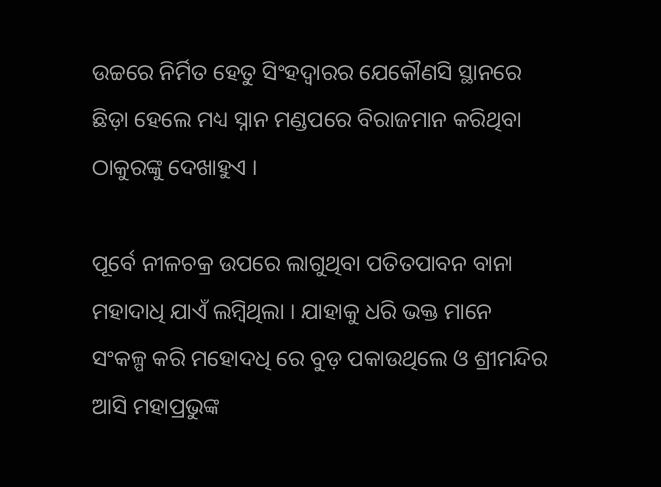ଉଚ୍ଚରେ ନିର୍ମିତ ହେତୁ ସିଂହଦ୍ୱାରର ଯେକୌଣସି ସ୍ଥାନରେ ଛିଡ଼ା ହେଲେ ମଧ୍ୟ ସ୍ନାନ ମଣ୍ଡପରେ ବିରାଜମାନ କରିଥିବା ଠାକୁରଙ୍କୁ ଦେଖାହୁଏ ।

ପୂର୍ବେ ନୀଳଚକ୍ର ଉପରେ ଲାଗୁଥିବା ପତିତପାବନ ବାନା ମହାଦାଧି ଯାଏଁ ଲମ୍ବିଥିଲା । ଯାହାକୁ ଧରି ଭକ୍ତ ମାନେ ସଂକଳ୍ପ କରି ମହୋଦଧି ରେ ବୁଡ଼ ପକାଉଥିଲେ ଓ ଶ୍ରୀମନ୍ଦିର ଆସି ମହାପ୍ରଭୁଙ୍କ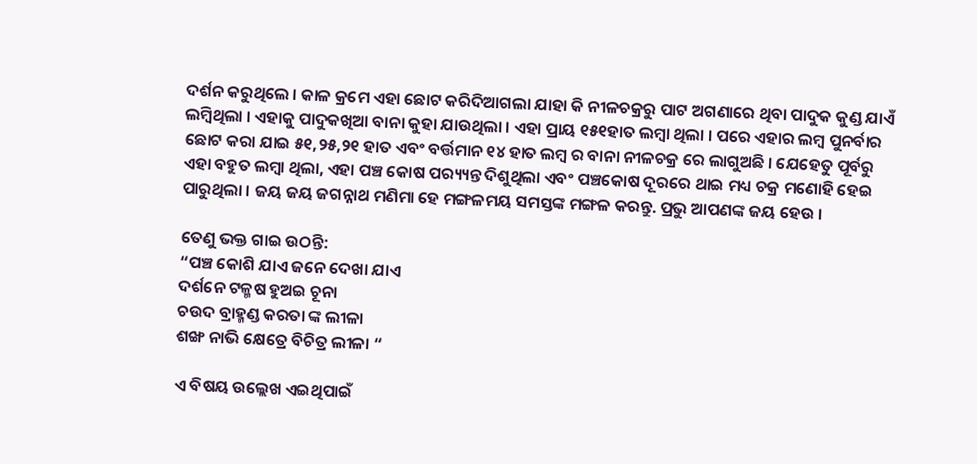ଦର୍ଶନ କରୁଥିଲେ । କାଳ କ୍ରମେ ଏହା ଛୋଟ କରିଦିଆଗଲା ଯାହା କି ନୀଳଚକ୍ରରୁ ପାଟ ଅଗଣାରେ ଥିବା ପାଦୁକ କୁଣ୍ଡ ଯାଏଁ ଲମ୍ବିଥିଲା । ଏହାକୁ ପାଦୁକଖିଆ ବାନା କୁହା ଯାଉଥିଲା । ଏହା ପ୍ରାୟ ୧୫୧ହାତ ଲମ୍ବା ଥିଲା । ପରେ ଏହାର ଲମ୍ବ ପୁନର୍ବାର ଛୋଟ କରା ଯାଇ ୫୧,୨୫,୨୧ ହାତ ଏବଂ ବର୍ତ୍ତମାନ ୧୪ ହାତ ଲମ୍ବ ର ବାନା ନୀଳଚକ୍ର ରେ ଲାଗୁଅଛି । ଯେହେତୁ ପୂର୍ବରୁ ଏହା ବହୁତ ଲମ୍ବା ଥିଲା, ଏହା ପଞ୍ଚ କୋଷ ପର‌୍ୟ୍ୟନ୍ତ ଦିଶୁଥିଲା ଏବଂ ପଞ୍ଚକୋଷ ଦୂରରେ ଥାଇ ମଧ୍ୟ ଚକ୍ର ମଣୋହି ହେଇ ପାରୁଥିଲା । ଜୟ ଜୟ ଜଗନ୍ନାଥ ମଣିମା ହେ ମଙ୍ଗଳମୟ ସମସ୍ତଙ୍କ ମଙ୍ଗଳ କରନ୍ତୁ. ପ୍ରଭୁ ଆପଣଙ୍କ ଜୟ ହେଉ ।

ତେଣୁ ଭକ୍ତ ଗାଇ ଉଠନ୍ତି:
“ପଞ୍ଚ କୋଶି ଯାଏ ଜନେ ଦେଖା ଯାଏ
ଦର୍ଶନେ ଟଳ୍ମଷ ହୁଅଇ ଚୂନା
ଚଉଦ ବ୍ରାହ୍ମଣ୍ଡ କରତା ଙ୍କ ଲୀଳା
ଶଙ୍ଖ ନାଭି କ୍ଷେତ୍ରେ ବିଚିତ୍ର ଲୀଳା “

ଏ ବିଷୟ ଉଲ୍ଲେଖ ଏଇଥିପାଇଁ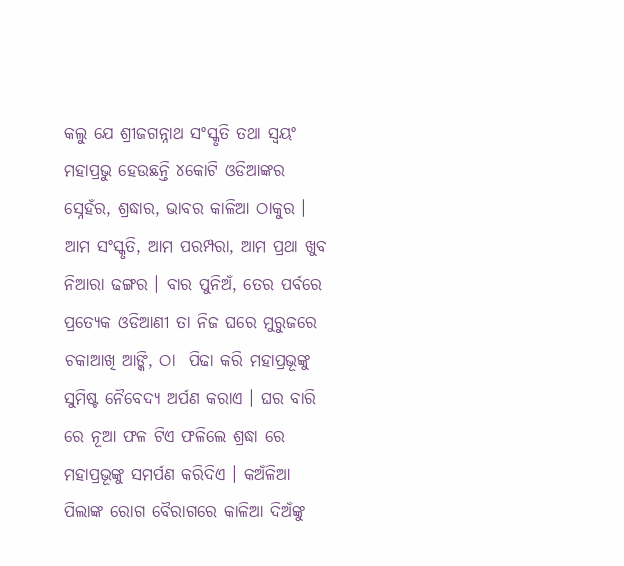କଲୁ ଯେ ଶ୍ରୀଜଗନ୍ନାଥ ସଂସ୍କୃତି ତଥା ସ୍ବୟଂ ମହାପ୍ରଭୁ ହେଉଛନ୍ତି ୪କୋଟି ଓଡିଆଙ୍କର ସ୍ନେହଁର, ଶ୍ରଦ୍ଧାର, ଭାବର କାଳିଆ ଠାକୁର । ଆମ ସଂସ୍କୃତି, ଆମ ପରମ୍ପରା, ଆମ ପ୍ରଥା ଖୁବ ନିଆରା ଢଙ୍ଗର । ବାର ପୁନିଅଁ, ତେର ପର୍ବରେ ପ୍ରତ୍ୟେକ ଓଡିଆଣୀ ତା ନିଜ ଘରେ ମୁରୁଜରେ ଚକାଆଖି ଆଙ୍କି, ଠା  ପିଢା କରି ମହାପ୍ରଭୂଙ୍କୁ ସୁମିଷ୍ଟ ନୈବେଦ୍ୟ ଅର୍ପଣ କରାଏ । ଘର ବାରି ରେ ନୂଆ ଫଳ ଟିଏ ଫଳିଲେ ଶ୍ରଦ୍ଧା ରେ ମହାପ୍ରଭୂଙ୍କୁ ସମର୍ପଣ କରିଦିଏ । କଅଁଳିଆ ପିଲାଙ୍କ ରୋଗ ବୈରାଗରେ କାଳିଆ ଦିଅଁଙ୍କୁ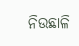ନିଉଛାଳି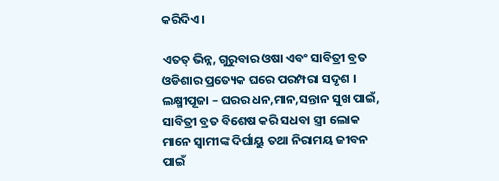କରିଦିଏ ।

ଏତତ୍ ଭିନ୍ନ, ଗୁରୁବାର ଓଷା ଏବଂ ସାବିତ୍ରୀ ବ୍ରତ ଓଡିଶାର ପ୍ରତ୍ୟେକ ଘରେ ପରମ୍ପରା ସଦୃଶ । ଲକ୍ଷ୍ମୀପୂଜା – ଘରର ଧନ,ମାନ,ସନ୍ତାନ ସୁଖ ପାଇଁ, ସାବିତ୍ରୀ ବ୍ରତ ବିଶେଷ କରି ସଧବା ସ୍ତ୍ରୀ ଲୋକ ମାନେ ସ୍ବାମୀଙ୍କ ଦିର୍ଘାୟୁ ତଥା ନିରାମୟ ଜୀବନ ପାଇଁ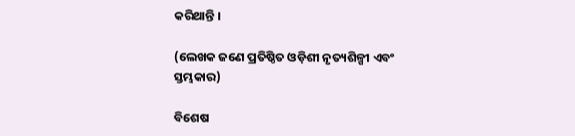କରିଥାନ୍ତି ।

(ଲେଖକ ଜଣେ ପ୍ରତିଷ୍ଠିତ ଓଡ଼ିଶୀ ନୃତ୍ୟଶିଳ୍ପୀ ଏବଂ ସ୍ତମ୍ଭକାର)

ବିଶେଷ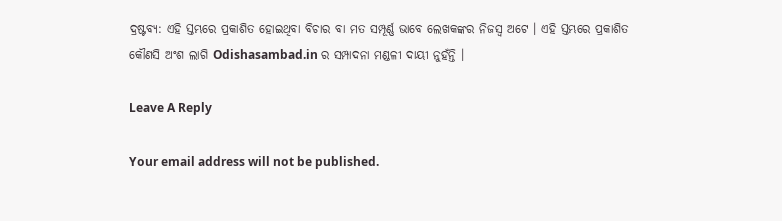ଦ୍ରଷ୍ଟବ୍ୟ: ଏହି ସ୍ତମ୍ଭରେ ପ୍ରକାଶିତ ହୋଇଥିବା ବିଚାର ବା ମତ ସମ୍ପୂର୍ଣ୍ଣ ଭାବେ ଲେଖକଙ୍କର ନିଜସ୍ୱ ଅଟେ । ଏହି ସ୍ତମ୍ଭରେ ପ୍ରକାଶିତ କୌଣସି ଅଂଶ ଲାଗି Odishasambad.in ର ସମ୍ପାଦନା ମଣ୍ଡଳୀ ଦାୟୀ ନୁହଁନ୍ତି ।

Leave A Reply

Your email address will not be published.